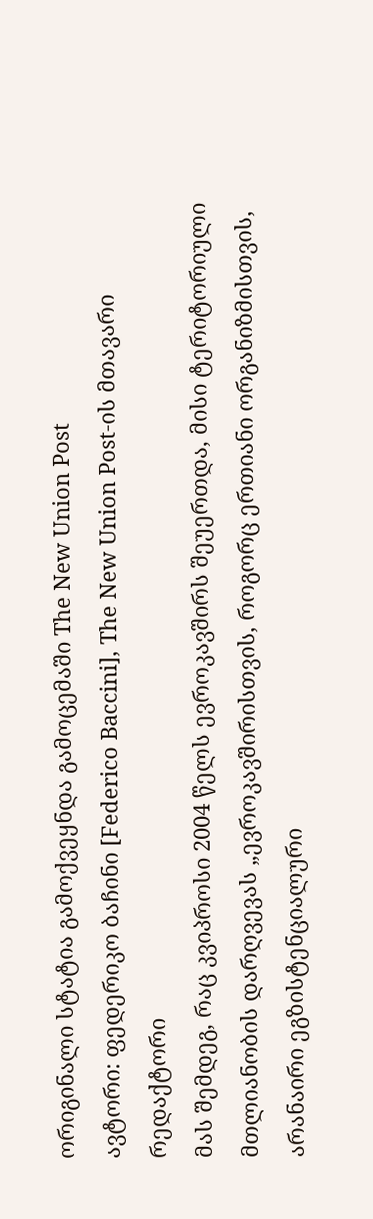ორიგინალი სტატია გამოქვეყნდა გამოცემაში The New Union Post
ავტორი: ფედერიკო ბაჩინი [Federico Baccini], The New Union Post-ის მთავარი რედაქტორი
მას შემდეგ, რაც კვიპროსი 2004 წელს ევროკავშირს შეუერთდა, მისი ტერიტორიული მთლიანობის დარღვევას „ევროკავშირისთვის, როგორც ერთიანი ორგანიზმისთვის, არანაირი ეგზისტენციალური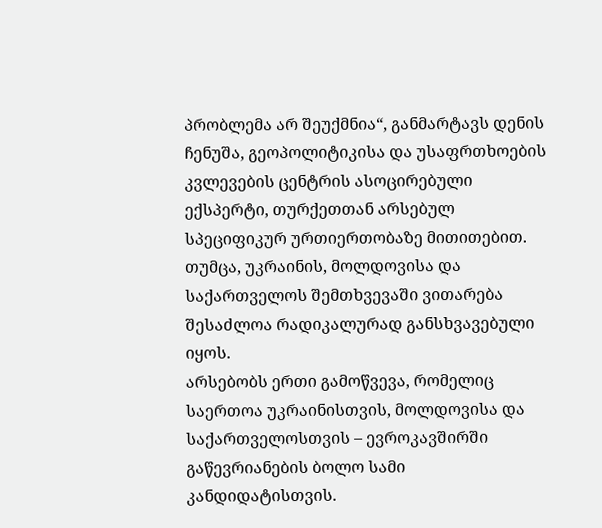პრობლემა არ შეუქმნია“, განმარტავს დენის ჩენუშა, გეოპოლიტიკისა და უსაფრთხოების კვლევების ცენტრის ასოცირებული ექსპერტი, თურქეთთან არსებულ სპეციფიკურ ურთიერთობაზე მითითებით. თუმცა, უკრაინის, მოლდოვისა და საქართველოს შემთხვევაში ვითარება შესაძლოა რადიკალურად განსხვავებული იყოს.
არსებობს ერთი გამოწვევა, რომელიც საერთოა უკრაინისთვის, მოლდოვისა და საქართველოსთვის – ევროკავშირში გაწევრიანების ბოლო სამი კანდიდატისთვის.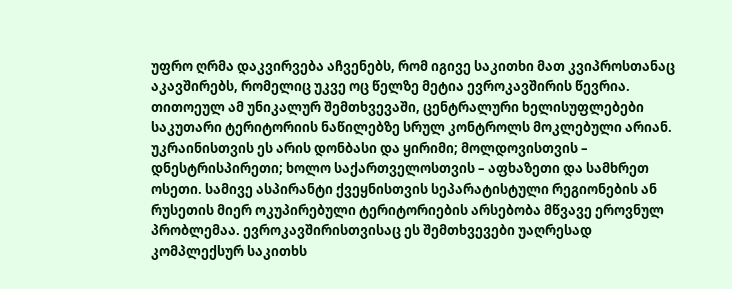უფრო ღრმა დაკვირვება აჩვენებს, რომ იგივე საკითხი მათ კვიპროსთანაც აკავშირებს, რომელიც უკვე ოც წელზე მეტია ევროკავშირის წევრია.
თითოეულ ამ უნიკალურ შემთხვევაში, ცენტრალური ხელისუფლებები საკუთარი ტერიტორიის ნაწილებზე სრულ კონტროლს მოკლებული არიან.
უკრაინისთვის ეს არის დონბასი და ყირიმი; მოლდოვისთვის – დნესტრისპირეთი; ხოლო საქართველოსთვის – აფხაზეთი და სამხრეთ ოსეთი. სამივე ასპირანტი ქვეყნისთვის სეპარატისტული რეგიონების ან რუსეთის მიერ ოკუპირებული ტერიტორიების არსებობა მწვავე ეროვნულ პრობლემაა. ევროკავშირისთვისაც ეს შემთხვევები უაღრესად კომპლექსურ საკითხს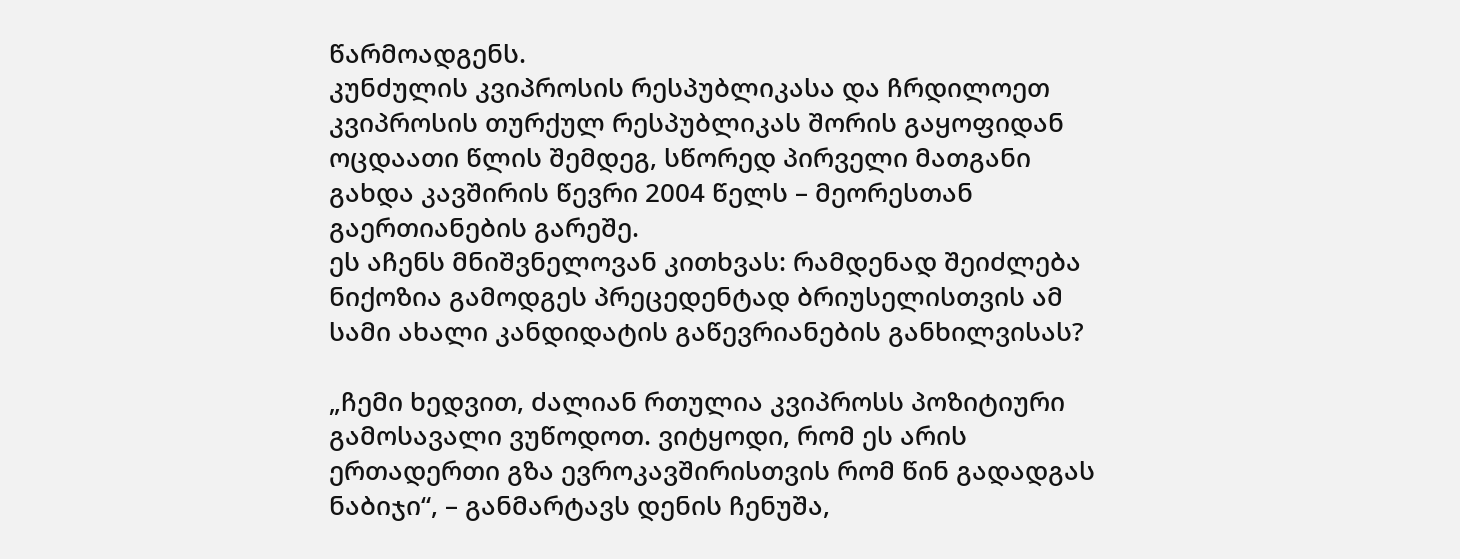წარმოადგენს.
კუნძულის კვიპროსის რესპუბლიკასა და ჩრდილოეთ კვიპროსის თურქულ რესპუბლიკას შორის გაყოფიდან ოცდაათი წლის შემდეგ, სწორედ პირველი მათგანი გახდა კავშირის წევრი 2004 წელს – მეორესთან გაერთიანების გარეშე.
ეს აჩენს მნიშვნელოვან კითხვას: რამდენად შეიძლება ნიქოზია გამოდგეს პრეცედენტად ბრიუსელისთვის ამ სამი ახალი კანდიდატის გაწევრიანების განხილვისას?

„ჩემი ხედვით, ძალიან რთულია კვიპროსს პოზიტიური გამოსავალი ვუწოდოთ. ვიტყოდი, რომ ეს არის ერთადერთი გზა ევროკავშირისთვის რომ წინ გადადგას ნაბიჯი“, – განმარტავს დენის ჩენუშა,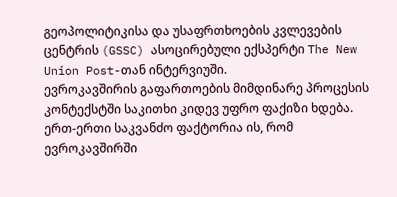გეოპოლიტიკისა და უსაფრთხოების კვლევების ცენტრის (GSSC) ასოცირებული ექსპერტი The New Union Post-თან ინტერვიუში.
ევროკავშირის გაფართოების მიმდინარე პროცესის კონტექსტში საკითხი კიდევ უფრო ფაქიზი ხდება. ერთ-ერთი საკვანძო ფაქტორია ის, რომ ევროკავშირში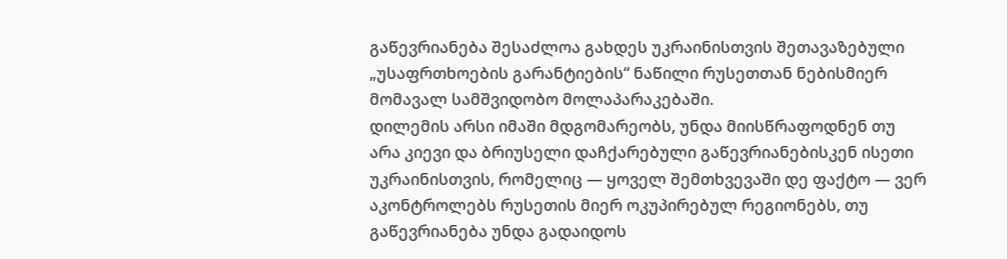გაწევრიანება შესაძლოა გახდეს უკრაინისთვის შეთავაზებული „უსაფრთხოების გარანტიების“ ნაწილი რუსეთთან ნებისმიერ მომავალ სამშვიდობო მოლაპარაკებაში.
დილემის არსი იმაში მდგომარეობს, უნდა მიისწრაფოდნენ თუ არა კიევი და ბრიუსელი დაჩქარებული გაწევრიანებისკენ ისეთი უკრაინისთვის, რომელიც — ყოველ შემთხვევაში დე ფაქტო — ვერ აკონტროლებს რუსეთის მიერ ოკუპირებულ რეგიონებს, თუ გაწევრიანება უნდა გადაიდოს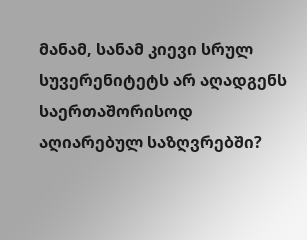მანამ, სანამ კიევი სრულ სუვერენიტეტს არ აღადგენს საერთაშორისოდ აღიარებულ საზღვრებში?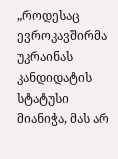„როდესაც ევროკავშირმა უკრაინას კანდიდატის სტატუსი მიანიჭა, მას არ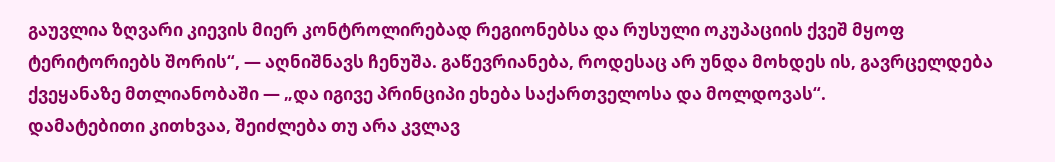გაუვლია ზღვარი კიევის მიერ კონტროლირებად რეგიონებსა და რუსული ოკუპაციის ქვეშ მყოფ ტერიტორიებს შორის“, — აღნიშნავს ჩენუშა. გაწევრიანება, როდესაც არ უნდა მოხდეს ის, გავრცელდება ქვეყანაზე მთლიანობაში — „და იგივე პრინციპი ეხება საქართველოსა და მოლდოვას“.
დამატებითი კითხვაა, შეიძლება თუ არა კვლავ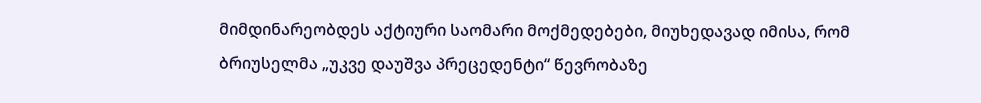მიმდინარეობდეს აქტიური საომარი მოქმედებები, მიუხედავად იმისა, რომ ბრიუსელმა „უკვე დაუშვა პრეცედენტი“ წევრობაზე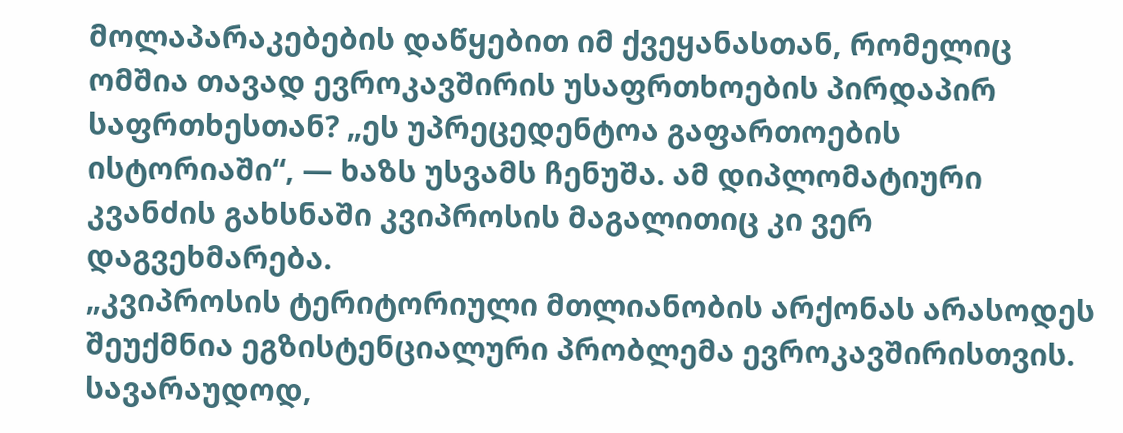მოლაპარაკებების დაწყებით იმ ქვეყანასთან, რომელიც ომშია თავად ევროკავშირის უსაფრთხოების პირდაპირ საფრთხესთან? „ეს უპრეცედენტოა გაფართოების ისტორიაში“, — ხაზს უსვამს ჩენუშა. ამ დიპლომატიური კვანძის გახსნაში კვიპროსის მაგალითიც კი ვერ დაგვეხმარება.
„კვიპროსის ტერიტორიული მთლიანობის არქონას არასოდეს შეუქმნია ეგზისტენციალური პრობლემა ევროკავშირისთვის. სავარაუდოდ,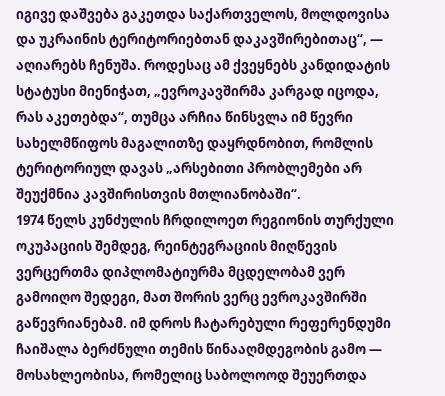იგივე დაშვება გაკეთდა საქართველოს, მოლდოვისა და უკრაინის ტერიტორიებთან დაკავშირებითაც“, — აღიარებს ჩენუშა. როდესაც ამ ქვეყნებს კანდიდატის სტატუსი მიენიჭათ, „ევროკავშირმა კარგად იცოდა, რას აკეთებდა“, თუმცა არჩია წინსვლა იმ წევრი სახელმწიფოს მაგალითზე დაყრდნობით, რომლის ტერიტორიულ დავას „არსებითი პრობლემები არ შეუქმნია კავშირისთვის მთლიანობაში“.
1974 წელს კუნძულის ჩრდილოეთ რეგიონის თურქული ოკუპაციის შემდეგ, რეინტეგრაციის მიღწევის ვერცერთმა დიპლომატიურმა მცდელობამ ვერ გამოიღო შედეგი, მათ შორის ვერც ევროკავშირში გაწევრიანებამ. იმ დროს ჩატარებული რეფერენდუმი ჩაიშალა ბერძნული თემის წინააღმდეგობის გამო — მოსახლეობისა, რომელიც საბოლოოდ შეუერთდა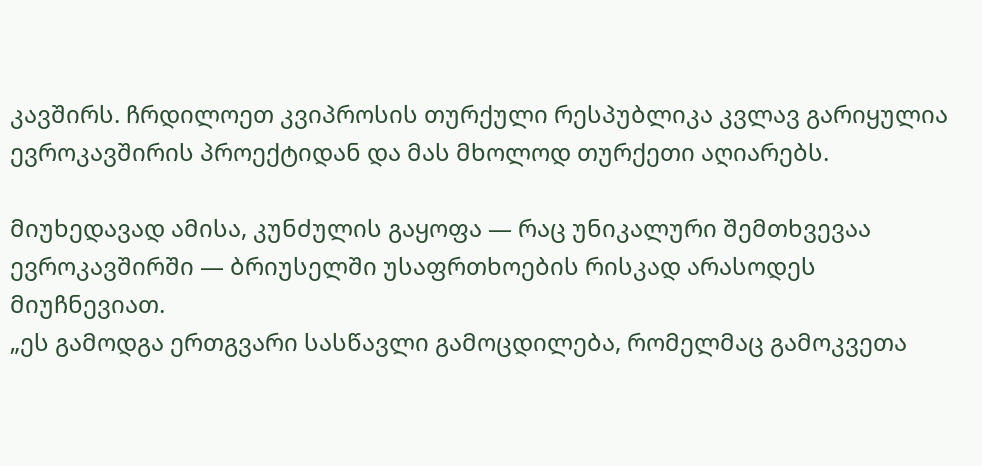კავშირს. ჩრდილოეთ კვიპროსის თურქული რესპუბლიკა კვლავ გარიყულია ევროკავშირის პროექტიდან და მას მხოლოდ თურქეთი აღიარებს.

მიუხედავად ამისა, კუნძულის გაყოფა — რაც უნიკალური შემთხვევაა ევროკავშირში — ბრიუსელში უსაფრთხოების რისკად არასოდეს მიუჩნევიათ.
„ეს გამოდგა ერთგვარი სასწავლი გამოცდილება, რომელმაც გამოკვეთა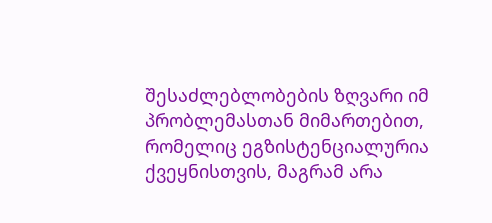შესაძლებლობების ზღვარი იმ პრობლემასთან მიმართებით, რომელიც ეგზისტენციალურია ქვეყნისთვის, მაგრამ არა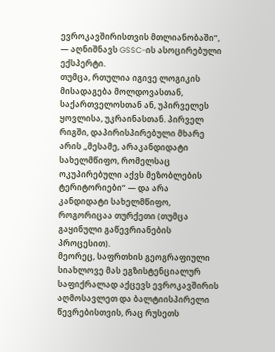ევროკავშირისთვის მთლიანობაში“, — აღნიშნავს GSSC-ის ასოცირებული ექსპერტი.
თუმცა, რთულია იგივე ლოგიკის მისადაგება მოლდოვასთან, საქართველოსთან ან, უპირველეს ყოვლისა, უკრაინასთან. პირველ რიგში, დაპირისპირებული მხარე არის „მესამე, არაკანდიდატი სახელმწიფო, რომელსაც ოკუპირებული აქვს მეზობლების ტერიტორიები“ — და არა კანდიდატი სახელმწიფო, როგორიცაა თურქეთი (თუმცა გაყინული გაწევრიანების პროცესით).
მეორეც, საფრთხის გეოგრაფიული სიახლოვე მას ეგზისტენციალურ საფიქრალად აქცევს ევროკავშირის აღმოსავლეთ და ბალტიისპირელი წევრებისთვის, რაც რუსეთს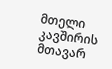მთელი კავშირის მთავარ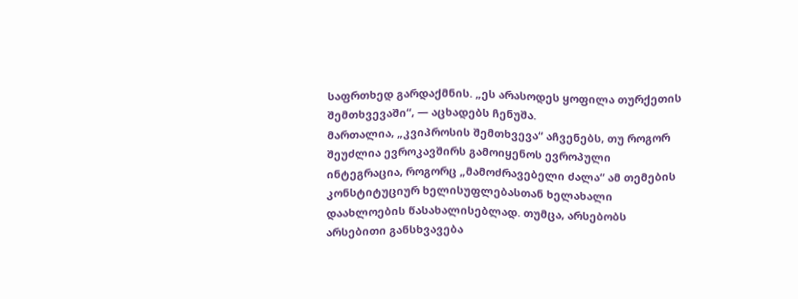საფრთხედ გარდაქმნის. „ეს არასოდეს ყოფილა თურქეთის შემთხვევაში“, — აცხადებს ჩენუშა.
მართალია, „კვიპროსის შემთხვევა“ აჩვენებს, თუ როგორ შეუძლია ევროკავშირს გამოიყენოს ევროპული ინტეგრაცია, როგორც „მამოძრავებელი ძალა“ ამ თემების კონსტიტუციურ ხელისუფლებასთან ხელახალი დაახლოების წასახალისებლად. თუმცა, არსებობს არსებითი განსხვავება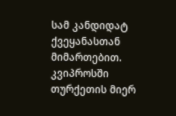სამ კანდიდატ ქვეყანასთან მიმართებით.
კვიპროსში თურქეთის მიერ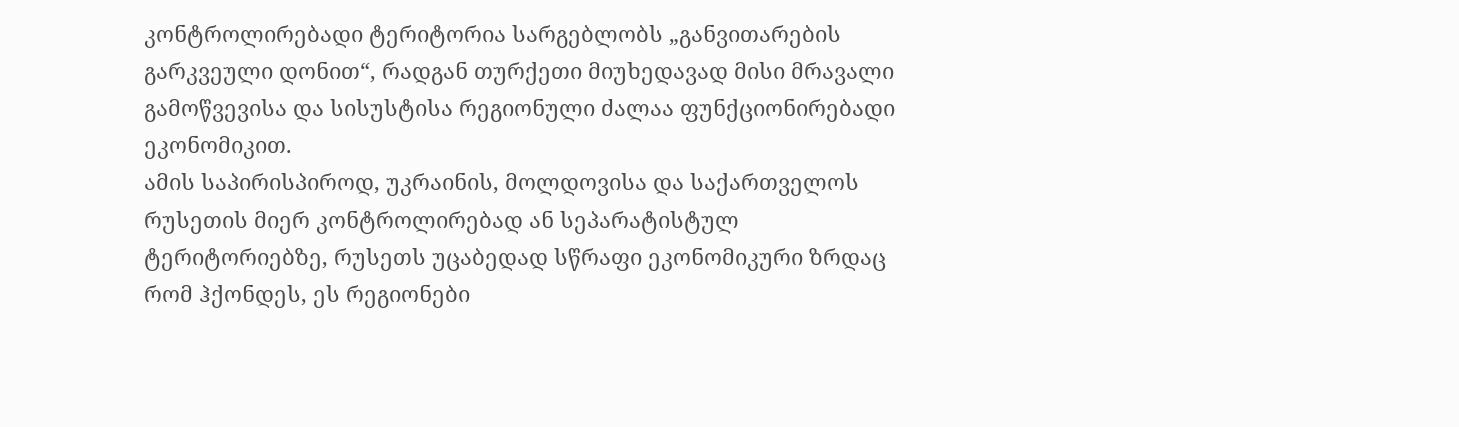კონტროლირებადი ტერიტორია სარგებლობს „განვითარების გარკვეული დონით“, რადგან თურქეთი მიუხედავად მისი მრავალი გამოწვევისა და სისუსტისა რეგიონული ძალაა ფუნქციონირებადი ეკონომიკით.
ამის საპირისპიროდ, უკრაინის, მოლდოვისა და საქართველოს რუსეთის მიერ კონტროლირებად ან სეპარატისტულ ტერიტორიებზე, რუსეთს უცაბედად სწრაფი ეკონომიკური ზრდაც რომ ჰქონდეს, ეს რეგიონები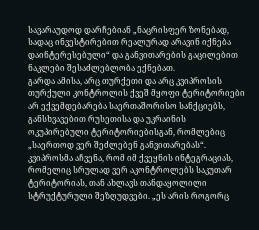სავარაუდოდ დარჩებიან „ნაცრისფერ ზონებად, სადაც ინვესტირებით რეალურად არავინ იქნება დაინტერესებული“ და განვითარების გაცილებით ნაკლები შესაძლებლობა ექნებათ.
გარდა ამისა, არც თურქეთი და არც კვიპროსის თურქული კონტროლის ქვეშ მყოფი ტერიტორიები არ ექვემდებარება საერთაშორისო სანქციებს, განსხვავებით რუსეთისა და უკრაინის ოკუპირებული ტერიტორიებისგან, რომლებიც „საერთოდ ვერ შეძლებენ განვითარებას“.
კვიპროსმა აჩვენა, რომ იმ ქვეყნის ინტეგრაციას, რომელიც სრულად ვერ აკონტროლებს საკუთარ ტერიტორიას, თან ახლავს თანდაყოლილი სტრუქტურული შეზღუდვები. „ეს არის როგორც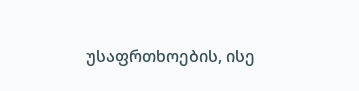უსაფრთხოების, ისე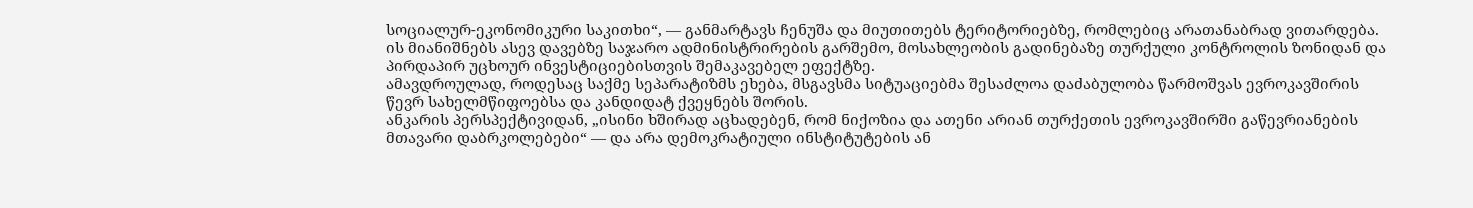სოციალურ-ეკონომიკური საკითხი“, — განმარტავს ჩენუშა და მიუთითებს ტერიტორიებზე, რომლებიც არათანაბრად ვითარდება. ის მიანიშნებს ასევ დავებზე საჯარო ადმინისტრირების გარშემო, მოსახლეობის გადინებაზე თურქული კონტროლის ზონიდან და პირდაპირ უცხოურ ინვესტიციებისთვის შემაკავებელ ეფექტზე.
ამავდროულად, როდესაც საქმე სეპარატიზმს ეხება, მსგავსმა სიტუაციებმა შესაძლოა დაძაბულობა წარმოშვას ევროკავშირის წევრ სახელმწიფოებსა და კანდიდატ ქვეყნებს შორის.
ანკარის პერსპექტივიდან, „ისინი ხშირად აცხადებენ, რომ ნიქოზია და ათენი არიან თურქეთის ევროკავშირში გაწევრიანების მთავარი დაბრკოლებები“ — და არა დემოკრატიული ინსტიტუტების ან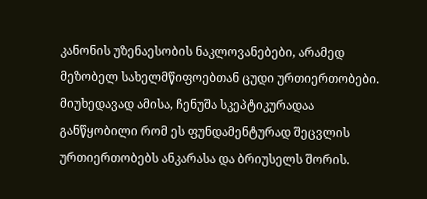კანონის უზენაესობის ნაკლოვანებები, არამედ მეზობელ სახელმწიფოებთან ცუდი ურთიერთობები.
მიუხედავად ამისა, ჩენუშა სკეპტიკურადაა განწყობილი რომ ეს ფუნდამენტურად შეცვლის ურთიერთობებს ანკარასა და ბრიუსელს შორის.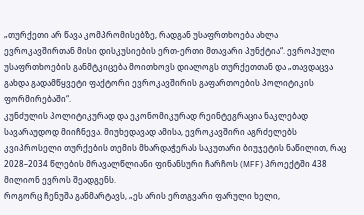„თურქეთი არ წავა კომპრომისებზე, რადგან უსაფრთხოება ახლა ევროკავშირთან მისი დისკუსიების ერთ-ერთი მთავარი პუნქტია“. ევროპული უსაფრთხოების განმტკიცება მოითხოვს დიალოგს თურქეთთან და „თავდაცვა გახდა გადამწყვეტი ფაქტორი ევროკავშირის გაფართოების პოლიტიკის ფორმირებაში“.
კუნძულის პოლიტიკურად და ეკონომიკურად რეინტეგრაცია ნაკლებად სავარაუდოდ მიიჩნევა. მიუხედავად ამისა, ევროკავშირი აგრძელებს კვიპროსელი თურქების თემის მხარდაჭერას საკუთარი ბიუჯეტის ნაწილით, რაც 2028–2034 წლების მრავალწლიანი ფინანსური ჩარჩოს (MFF) პროექტში 438 მილიონ ევროს შეადგენს.
როგორც ჩენუშა განმარტავს, „ეს არის ერთგვარი ფარული ხელი,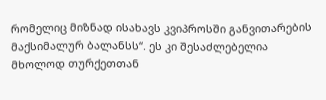რომელიც მიზნად ისახავს კვიპროსში განვითარების მაქსიმალურ ბალანსს“. ეს კი შესაძლებელია მხოლოდ თურქეთთან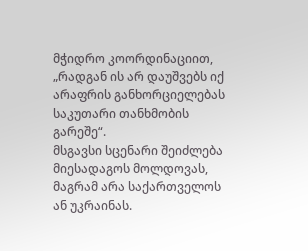მჭიდრო კოორდინაციით, „რადგან ის არ დაუშვებს იქ არაფრის განხორციელებას საკუთარი თანხმობის გარეშე“.
მსგავსი სცენარი შეიძლება მიესადაგოს მოლდოვას, მაგრამ არა საქართველოს ან უკრაინას.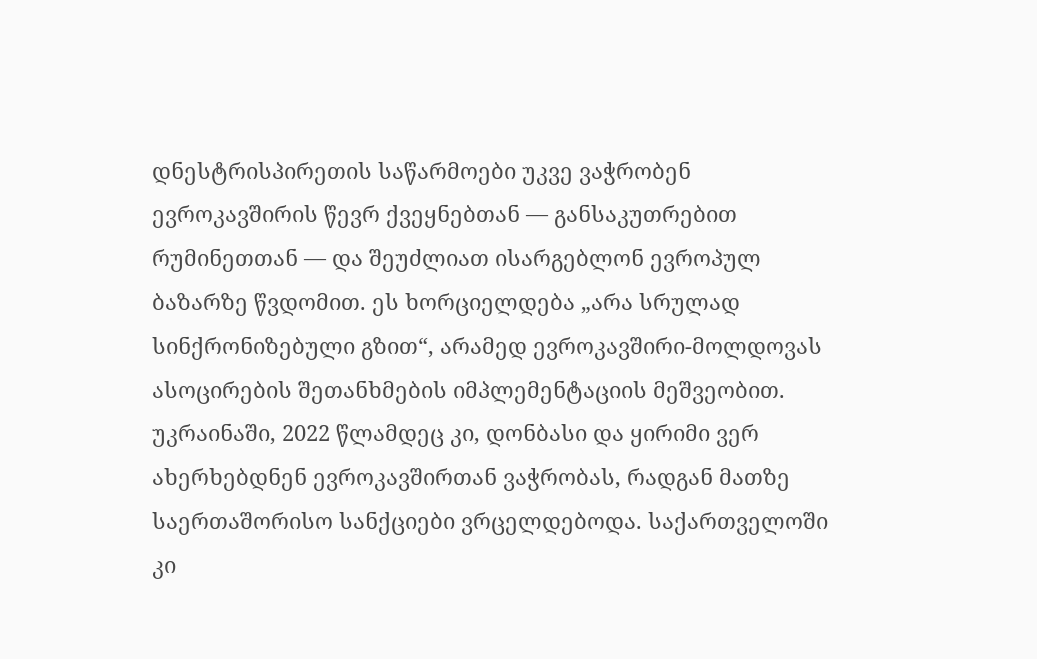დნესტრისპირეთის საწარმოები უკვე ვაჭრობენ ევროკავშირის წევრ ქვეყნებთან — განსაკუთრებით რუმინეთთან — და შეუძლიათ ისარგებლონ ევროპულ ბაზარზე წვდომით. ეს ხორციელდება „არა სრულად სინქრონიზებული გზით“, არამედ ევროკავშირი-მოლდოვას ასოცირების შეთანხმების იმპლემენტაციის მეშვეობით.
უკრაინაში, 2022 წლამდეც კი, დონბასი და ყირიმი ვერ ახერხებდნენ ევროკავშირთან ვაჭრობას, რადგან მათზე საერთაშორისო სანქციები ვრცელდებოდა. საქართველოში კი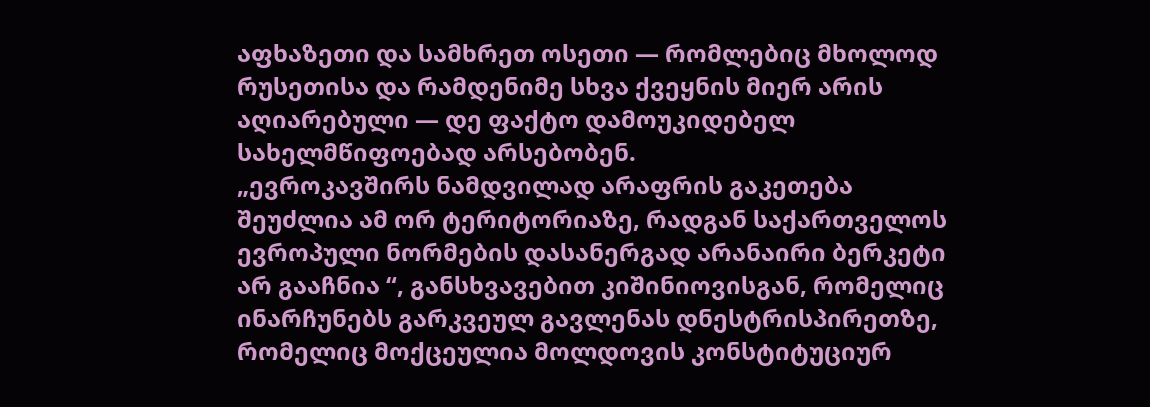აფხაზეთი და სამხრეთ ოსეთი — რომლებიც მხოლოდ რუსეთისა და რამდენიმე სხვა ქვეყნის მიერ არის აღიარებული — დე ფაქტო დამოუკიდებელ სახელმწიფოებად არსებობენ.
„ევროკავშირს ნამდვილად არაფრის გაკეთება შეუძლია ამ ორ ტერიტორიაზე, რადგან საქართველოს ევროპული ნორმების დასანერგად არანაირი ბერკეტი არ გააჩნია “, განსხვავებით კიშინიოვისგან, რომელიც ინარჩუნებს გარკვეულ გავლენას დნესტრისპირეთზე, რომელიც მოქცეულია მოლდოვის კონსტიტუციურ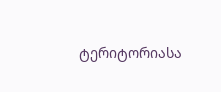ტერიტორიასა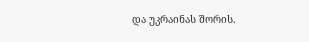და უკრაინას შორის.